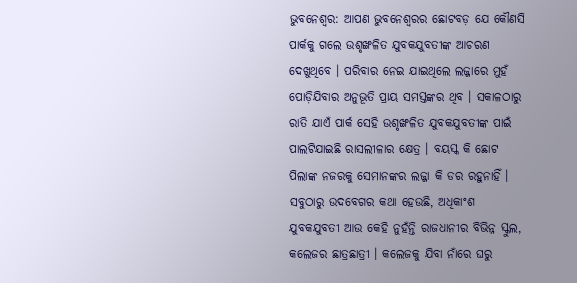ଭୁବନେଶ୍ୱର: ଆପଣ ଭୁବନେଶ୍ୱରର ଛୋଟବଡ଼ ଯେ କୌଣସି ପାର୍କକୁ ଗଲେ ଉଶୃଙ୍ଖଳିତ ଯୁବକଯୁବତୀଙ୍କ ଆଚରଣ ଦେଖୁଥିବେ । ପରିବାର ନେଇ ଯାଇଥିଲେ ଲଜ୍ଜାରେ ମୁହଁ ପୋଡ଼ିଯିବାର ଅନୁଭୂତି ପ୍ରାୟ ସମସ୍ତଙ୍କର ଥିବ । ସକାଳଠାରୁ ରାତି ଯାଏଁ ପାର୍କ ସେହି ଉଶୃଙ୍ଖଳିତ ଯୁବକଯୁବତୀଙ୍କ ପାଇଁ ପାଲଟିଯାଇଛି ରାସଲୀଳାର କ୍ଷେତ୍ର । ବୟସ୍କ କି ଛୋଟ ପିଲାଙ୍କ ନଜରକୁ ସେମାନଙ୍କର ଲଜ୍ଜା କି ଡର ରହୁନାହିଁ । ସବୁଠାରୁ ଉଦବେଗର କଥା ହେଉଛି, ଅଧିକାଂଶ ଯୁବକଯୁବତୀ ଆଉ କେହି ନୁହଁନ୍ତି ରାଜଧାନୀର ବିଭିନ୍ନ ସ୍କୁଲ, କଲେଜର ଛାତ୍ରଛାତ୍ରୀ । କଲେଜକୁ ଯିବା ନାଁରେ ଘରୁ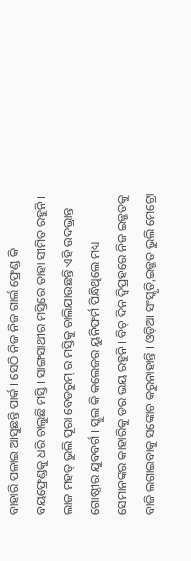ବାହାରି ପଳାଇ ଆସୁଛନ୍ତି ପାର୍କ । ସେଠି ନିଜ ନିଜ ଗାର୍ଲ ଫ୍ରେଣ୍ଡ କି ବୟଫ୍ରେଣ୍ଡକୁ ଧରି ଚାଲୁଛି ମସ୍ତି । ସାଙ୍ଗସାଥୀର ମସ୍ତିରେ ତାହା ସୀମିତ ରହୁନି । ଲାଜ ମହତ୍ ଭୁଲି ପୂରା ବେଡରୁମ୍ ର ମସ୍ତିକୁ ଚାଲିଯାଉଛନ୍ତି ଏହି ଉଦଭ୍ରାନ୍ତ ଗୋଷ୍ଠୀର ଯୁବବର୍ଗ । ସ୍କୁଲ କି କଲେଜର ୟୁନିଫର୍ମ ପିନ୍ଧିଥିଲେ ମଧ୍ୟ ସେମାନଙ୍କର କାହାରିକୁ ଡର ଭୟ ରହୁନି । ବିଚ୍ ଦିନ ଦ୍ୱିପ୍ରହରେ ନିଜ ଇଜ୍ଜତକୁ ବାଜି ଲଗାଇବାକୁ ସଙ୍କୋଚ କରୁନାହାନ୍ତି । ଓଡ଼ିଆ ସଂସ୍କୃତି,ଇଜ୍ଜତ ଭୁଲି ମେଟ୍ରୋ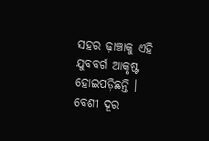ସହର ଢ଼ାଞ୍ଚାକୁ ଏହି ଯୁବବର୍ଗ ଆକୃଷ୍ଟ ହୋଇପଡ଼ିଛନ୍ତି ।
ବେଶୀ ଦୂର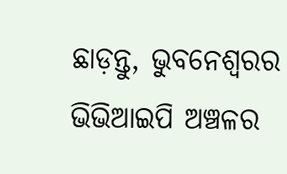ଛାଡ଼ନ୍ତୁ, ଭୁବନେଶ୍ୱରର ଭିଭିଆଇପି ଅଞ୍ଚଳର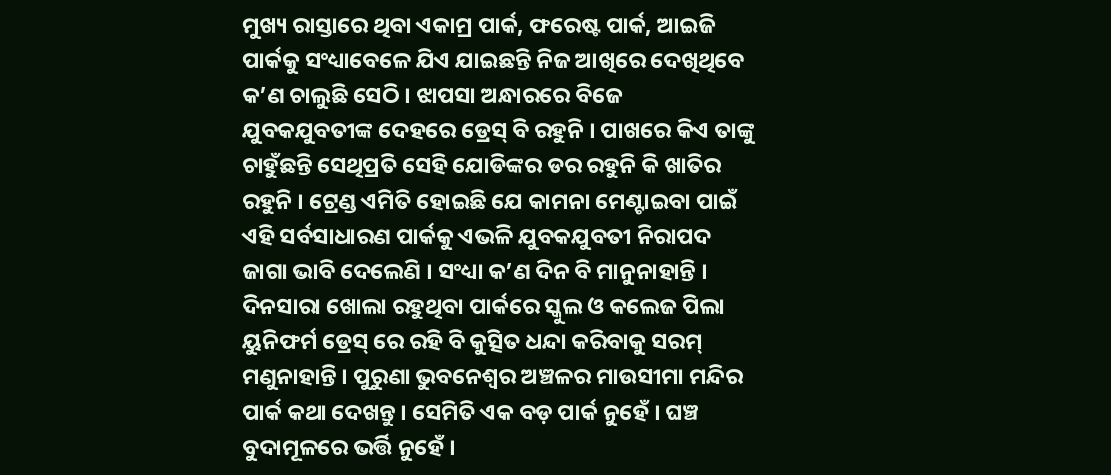ମୁଖ୍ୟ ରାସ୍ତାରେ ଥିବା ଏକାମ୍ର ପାର୍କ, ଫରେଷ୍ଟ ପାର୍କ, ଆଇଜି ପାର୍କକୁ ସଂଧ୍ୟାବେଳେ ଯିଏ ଯାଇଛନ୍ତି ନିଜ ଆଖିରେ ଦେଖିଥିବେ କ’ଣ ଚାଲୁଛି ସେଠି । ଝାପସା ଅନ୍ଧାରରେ ବିଜେ ଯୁବକଯୁବତୀଙ୍କ ଦେହରେ ଡ୍ରେସ୍ ବି ରହୁନି । ପାଖରେ କିଏ ତାଙ୍କୁ ଚାହୁଁଛନ୍ତି ସେଥିପ୍ରତି ସେହି ଯୋଡିଙ୍କର ଡର ରହୁନି କି ଖାତିର ରହୁନି । ଟ୍ରେଣ୍ଡ ଏମିତି ହୋଇଛି ଯେ କାମନା ମେଣ୍ଟାଇବା ପାଇଁ ଏହି ସର୍ବସାଧାରଣ ପାର୍କକୁ ଏଭଳି ଯୁବକଯୁବତୀ ନିରାପଦ ଜାଗା ଭାବି ଦେଲେଣି । ସଂଧ୍ୟା କ’ଣ ଦିନ ବି ମାନୁନାହାନ୍ତି । ଦିନସାରା ଖୋଲା ରହୁଥିବା ପାର୍କରେ ସ୍କୁଲ ଓ କଲେଜ ପିଲା ୟୁନିଫର୍ମ ଡ୍ରେସ୍ ରେ ରହି ବି କୁତ୍ସିତ ଧନ୍ଦା କରିବାକୁ ସରମ୍ ମଣୁନାହାନ୍ତି । ପୁରୁଣା ଭୁବନେଶ୍ୱର ଅଞ୍ଚଳର ମାଉସୀମା ମନ୍ଦିର ପାର୍କ କଥା ଦେଖନ୍ତୁ । ସେମିତି ଏକ ବଡ଼ ପାର୍କ ନୁହେଁ । ଘଞ୍ଚ ବୁଦାମୂଳରେ ଭର୍ତ୍ତି ନୁହେଁ ।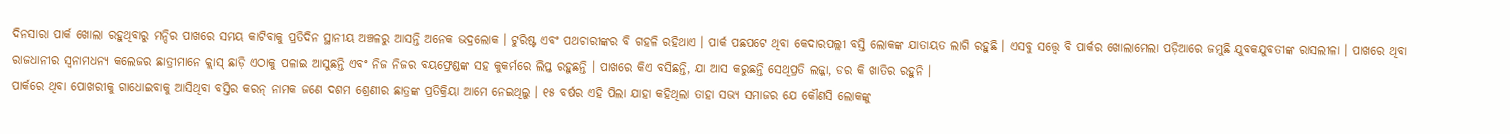ଦିନସାରା ପାର୍କ ଖୋଲା ରହୁଥିବାରୁ ମନ୍ଦିର ପାଖରେ ସମୟ କାଟିବାକୁ ପ୍ରତିଦିନ ସ୍ଥାନୀୟ ଅଞ୍ଚଳରୁ ଆସନ୍ତି ଅନେକ ଭଦ୍ରଲୋକ । ଟୁରିଷ୍ଟ ଏବଂ ପଥଚାରୀଙ୍କର ବି ଗହଳି ରହିଥାଏ । ପାର୍କ ପଛପଟେ ଥିବା କେଦାରପଲ୍ଲୀ ବସ୍ତି ଲୋକଙ୍କ ଯାତାୟତ ଲାଗି ରହୁଛି । ଏସବୁ ସତ୍ତ୍ୱେ ବି ପାର୍କର ଖୋଲାମେଲା ପଡ଼ିଆରେ ଜମୁଛି ଯୁବକଯୁବତୀଙ୍କ ରାସଲୀଳା । ପାଖରେ ଥିବା ରାଜଧାନୀର ସ୍ୱନାମଧନ୍ୟ କଲେଜର ଛାତ୍ରୀମାନେ କ୍ଲାସ୍ ଛାଡ଼ି ଏଠାକୁ ପଳାଇ ଆସୁଛନ୍ତି ଏବଂ ନିଜ ନିଜର ବୟଫ୍ରେଣ୍ଡଙ୍କ ସହ କୁକର୍ମରେ ଲିପ୍ତ ରହୁଛନ୍ତି । ପାଖରେ କିଏ ବସିଛନ୍ତି, ଯା ଆସ କରୁଛନ୍ତି ସେଥିପ୍ରତି ଲଜ୍ଜା, ଡର କି ଖାତିର ରହୁନି ।
ପାର୍କରେ ଥିବା ପୋଖରୀକୁ ଗାଧୋଇବାକୁ ଆସିଥିବା ବସ୍ତିର କରନ୍ ନାମକ ଜଣେ ଦଶମ ଶ୍ରେଣୀର ଛାତ୍ରଙ୍କ ପ୍ରତିକ୍ରିୟା ଆମେ ନେଇଥିଲୁ । ୧୫ ବର୍ଷର ଏହି ପିଲା ଯାହା କହିଥିଲା ତାହା ସଭ୍ୟ ସମାଜର ଯେ କୌଣସି ଲୋକଙ୍କୁ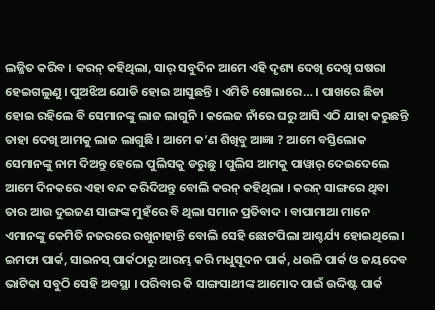ଲଜ୍ଜିତ କରିବ । କରନ୍ କହିଥିଲା, ସାର୍ ସବୁଦିନ ଆମେ ଏହି ଦୃଶ୍ୟ ଦେଖି ଦେଖି ଘଷରା ହେଇଗଲୁଣୁ । ପୁଅଝିଅ ଯୋଡି ହୋଇ ଆସୁଛନ୍ତି । ଏମିତି ଖୋଲାରେ… । ପାଖରେ ଛିଡା ହୋଇ ରହିଲେ ବି ସେମାନଙ୍କୁ ଲାଜ ଲାଗୁନି । କଲେଜ ନାଁରେ ଘରୁ ଆସି ଏଠି ଯାହା କରୁଛନ୍ତି ତାହା ଦେଖି ଆମକୁ ଲାଜ ଲାଗୁଛି । ଆମେ କ’ଣ ଶିଖିବୁ ଆଜ୍ଞା ? ଆମେ ବସ୍ତିଲୋକ ସେମାନଙ୍କୁ ନାମ ଦିଅନ୍ତୁ ହେଲେ ପୁଲିସକୁ ଡରୁଛୁ । ପୁଲିସ ଆମକୁ ପାୱାର୍ ଦେଇଦେଲେ ଆମେ ଦିନକରେ ଏହା ବନ୍ଦ କରିଦିଅନ୍ତୁ ବୋଲି କରନ୍ କହିଥିଲା । କରନ୍ ସାଙ୍ଗରେ ଥିବା ତାର ଆଉ ଦୁଇଜଣ ସାଙ୍ଗଙ୍କ ମୁହଁରେ ବି ଥିଲା ସମାନ ପ୍ରତିବାଦ । ବାପାମାଆ ମାନେ ଏମାନଙ୍କୁ କେମିତି ନଜରରେ ରଖୁନାହାନ୍ତି ବୋଲି ସେହି ଛୋଟପିଲା ଆଶ୍ଚର୍ଯ୍ୟ ହୋଇଥିଲେ ।
ଇମଫା ପାର୍କ, ସାଇନସ୍ ପାର୍କଠାରୁ ଆରମ୍ଭ କରି ମଧୁସୂଦନ ପାର୍କ, ଧଉଳି ପାର୍କ ଓ ଜୟଦେବ ଭାଟିକା ସବୁଠି ସେହି ଅବସ୍ଥା । ପରିବାର କି ସାଙ୍ଗସାଥୀଙ୍କ ଆମୋଦ ପାଇଁ ଉଦ୍ଦିଷ୍ଟ ପାର୍କ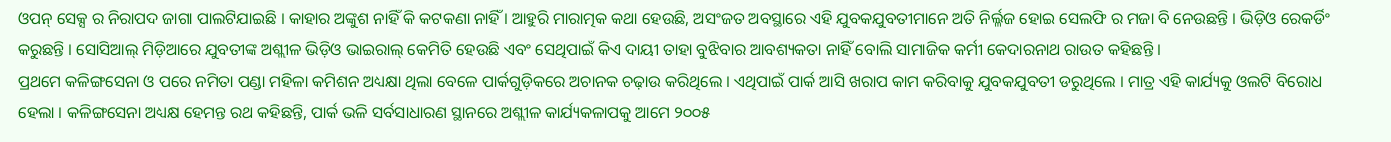ଓପନ୍ ସେକ୍ସ ର ନିରାପଦ ଜାଗା ପାଲଟିଯାଇଛି । କାହାର ଅଙ୍କୁଶ ନାହିଁ କି କଟକଣା ନାହିଁ । ଆହୁରି ମାରାତ୍ମକ କଥା ହେଉଛି, ଅସଂଜତ ଅବସ୍ଥାରେ ଏହି ଯୁବକଯୁବତୀମାନେ ଅତି ନିର୍ଲ୍ଳଜ ହୋଇ ସେଲଫି ର ମଜା ବି ନେଉଛନ୍ତି । ଭିଡ଼ିଓ ରେକର୍ଡିଂ କରୁଛନ୍ତି । ସୋସିଆଲ୍ ମିଡ଼ିଆରେ ଯୁବତୀଙ୍କ ଅଶ୍ଲୀଳ ଭିଡ଼ିଓ ଭାଇରାଲ୍ କେମିତି ହେଉଛି ଏବଂ ସେଥିପାଇଁ କିଏ ଦାୟୀ ତାହା ବୁଝିବାର ଆବଶ୍ୟକତା ନାହିଁ ବୋଲି ସାମାଜିକ କର୍ମୀ କେଦାରନାଥ ରାଉତ କହିଛନ୍ତି ।
ପ୍ରଥମେ କଳିଙ୍ଗସେନା ଓ ପରେ ନମିତା ପଣ୍ଡା ମହିଳା କମିଶନ ଅଧ୍ୟକ୍ଷା ଥିଲା ବେଳେ ପାର୍କଗୁଡ଼ିକରେ ଅଚାନକ ଚଢ଼ାଉ କରିଥିଲେ । ଏଥିପାଇଁ ପାର୍କ ଆସି ଖରାପ କାମ କରିବାକୁ ଯୁବକଯୁବତୀ ଡରୁଥିଲେ । ମାତ୍ର ଏହି କାର୍ଯ୍ୟକୁ ଓଲଟି ବିରୋଧ ହେଲା । କଳିଙ୍ଗସେନା ଅଧ୍ୟକ୍ଷ ହେମନ୍ତ ରଥ କହିଛନ୍ତି, ପାର୍କ ଭଳି ସର୍ବସାଧାରଣ ସ୍ଥାନରେ ଅଶ୍ଲୀଳ କାର୍ଯ୍ୟକଳାପକୁ ଆମେ ୨୦୦୫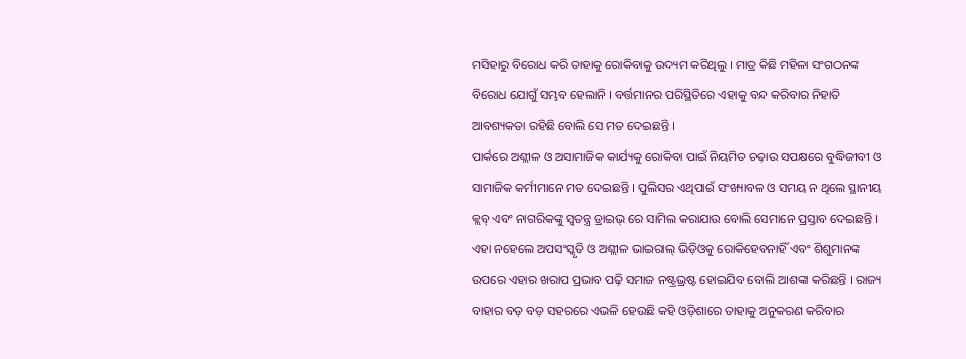ମସିହାରୁ ବିରୋଧ କରି ତାହାକୁ ରୋକିବାକୁ ଉଦ୍ୟମ କରିଥିଲୁ । ମାତ୍ର କିଛି ମହିଳା ସଂଗଠନଙ୍କ ବିରୋଧ ଯୋଗୁଁ ସମ୍ଭବ ହେଲାନି । ବର୍ତ୍ତମାନର ପରିସ୍ଥିତିରେ ଏହାକୁ ବନ୍ଦ କରିବାର ନିହାତି ଆବଶ୍ୟକତା ରହିଛି ବୋଲି ସେ ମତ ଦେଇଛନ୍ତି ।
ପାର୍କରେ ଅଶ୍ଲୀଳ ଓ ଅସାମାଜିକ କାର୍ଯ୍ୟକୁ ରୋକିବା ପାଇଁ ନିୟମିତ ଚଢ଼ାଉ ସପକ୍ଷରେ ବୁଦ୍ଧିଜୀବୀ ଓ ସାମାଜିକ କର୍ମୀମାନେ ମତ ଦେଇଛନ୍ତି । ପୁଲିସର ଏଥିପାଇଁ ସଂଖ୍ୟାବଳ ଓ ସମୟ ନ ଥିଲେ ସ୍ଥାନୀୟ କ୍ଲବ୍ ଏବଂ ନାଗରିକଙ୍କୁ ସ୍ୱତନ୍ତ୍ର ଡ୍ରାଇଭ୍ ରେ ସାମିଲ କରାଯାଉ ବୋଲି ସେମାନେ ପ୍ରସ୍ତାବ ଦେଇଛନ୍ତି । ଏହା ନହେଲେ ଅପସଂସ୍କୃତି ଓ ଅଶ୍ଲୀଳ ଭାଇରାଲ୍ ଭିଡ଼ିଓକୁ ରୋକିହେବନାହିଁ ଏବଂ ଶିଶୁମାନଙ୍କ ଉପରେ ଏହାର ଖରାପ ପ୍ରଭାବ ପଢ଼ି ସମାଜ ନଷ୍ଟ୍ରଭ୍ରଷ୍ଟ ହୋଇଯିବ ବୋଲି ଆଶଙ୍କା କରିଛନ୍ତି । ରାଜ୍ୟ ବାହାର ବଡ଼ ବଡ଼ ସହରରେ ଏଭଳି ହେଉଛି କହି ଓଡ଼ିଶାରେ ତାହାକୁ ଅନୁକରଣ କରିବାର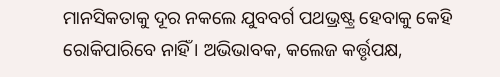ମାନସିକତାକୁ ଦୂର ନକଲେ ଯୁବବର୍ଗ ପଥଭ୍ରଷ୍ଟ୍ର ହେବାକୁ କେହି ରୋକିପାରିବେ ନାହିଁ । ଅଭିଭାବକ, କଲେଜ କର୍ତ୍ତୃପକ୍ଷ,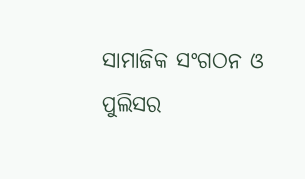ସାମାଜିକ ସଂଗଠନ ଓ ପୁଲିସର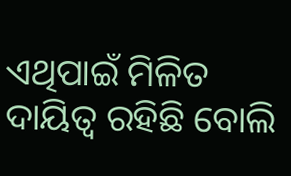ଏଥିପାଇଁ ମିଳିତ ଦାୟିତ୍ୱ ରହିଛି ବୋଲି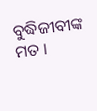ବୁଦ୍ଧିଜୀବୀଙ୍କ ମତ ।